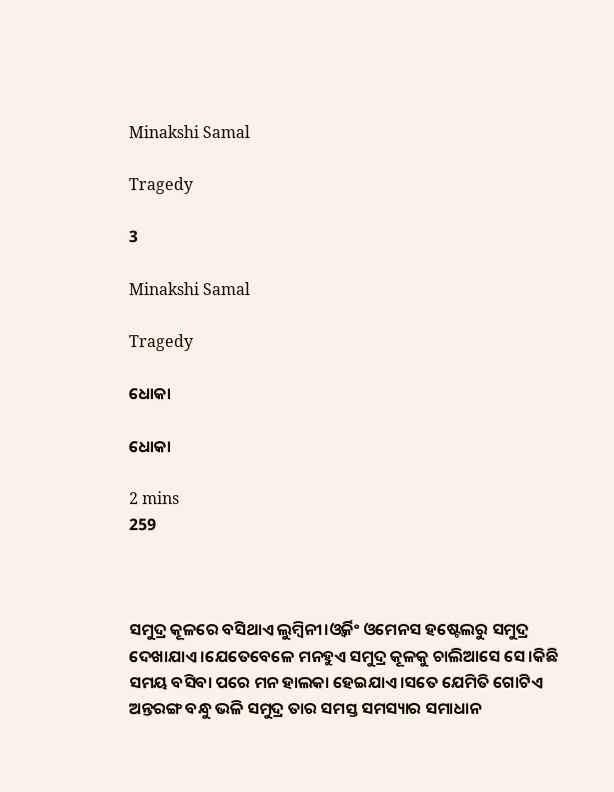Minakshi Samal

Tragedy

3

Minakshi Samal

Tragedy

ଧୋକା

ଧୋକା

2 mins
259



ସମୁଦ୍ର କୂଳରେ ବସିଥାଏ ଲୁମ୍ବିନୀ।ଓ୍ବର୍କିଂ ଓମେନସ ହଷ୍ଟେଲରୁ ସମୁଦ୍ର ଦେଖାଯାଏ।ଯେତେବେଳେ ମନହୁଏ ସମୁଦ୍ର କୂଳକୁ ଚାଲିଆସେ ସେ।କିଛି ସମୟ ବସିବା ପରେ ମନ ହାଲକା ହେଇଯାଏ।ସତେ ଯେମିତି ଗୋଟିଏ ଅନ୍ତରଙ୍ଗ ବନ୍ଧୁ ଭଳି ସମୁଦ୍ର ତାର ସମସ୍ତ ସମସ୍ୟାର ସମାଧାନ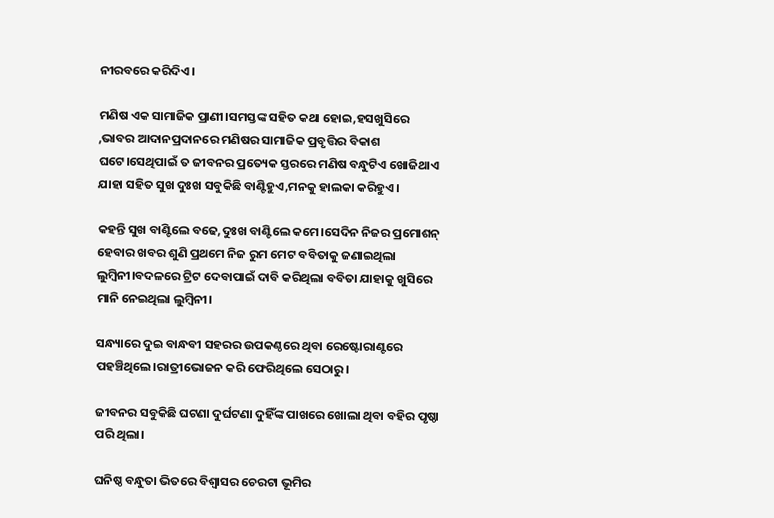ନୀରବରେ କରିଦିଏ।

ମଣିଷ ଏକ ସାମାଜିକ ପ୍ରାଣୀ।ସମସ୍ତଙ୍କ ସହିତ କଥା ହୋଇ,ହସଖୁସିରେ ,ଭାବର ଆଦାନପ୍ରଦାନରେ ମଣିଷର ସାମାଜିକ ପ୍ରବୃତ୍ତିର ବିକାଶ ଘଟେ।ସେଥିପାଇଁ ତ ଜୀବନର ପ୍ରତ୍ୟେକ ସ୍ତରରେ ମଣିଷ ବନ୍ଧୁଟିଏ ଖୋଜିଥାଏ ଯାହା ସହିତ ସୁଖ ଦୁଃଖ ସବୁକିଛି ବାଣ୍ଟିହୁଏ,ମନକୁ ହାଲକା କରିହୁଏ।

କହନ୍ତି ସୁଖ ବାଣ୍ଟିଲେ ବଢେ,ଦୁଃଖ ବାଣ୍ଟିଲେ କମେ।ସେଦିନ ନିଜର ପ୍ରମୋଶନ୍ ହେବାର ଖବର ଶୁଣି ପ୍ରଥମେ ନିଜ ରୁମ ମେଟ ବବିତାକୁ ଜଣାଇଥିଲା ଲୁମ୍ବିନୀ।ବଦଳରେ ଟ୍ରିଟ ଦେବାପାଇଁ ଦାବି କରିଥିଲା ବବିତା ଯାହାକୁ ଖୁସିରେ ମାନି ନେଇଥିଲା ଲୁମ୍ବିନୀ।

ସନ୍ଧ୍ୟାରେ ଦୁଇ ବାନ୍ଧବୀ ସହରର ଉପକଣ୍ଠରେ ଥିବା ରେଷ୍ଟୋରାଣ୍ଟରେ ପହଞ୍ଚିଥିଲେ।ରାତ୍ରୀଭୋଜନ କରି ଫେରିଥିଲେ ସେଠାରୁ।

ଜୀବନର ସବୁକିଛି ଘଟଣା ଦୁର୍ଘଟଣା ଦୁହିଁଙ୍କ ପାଖରେ ଖୋଲା ଥିବା ବହିର ପୃଷ୍ଠା ପରି ଥିଲା।

ଘନିଷ୍ଠ ବନ୍ଧୁତା ଭିତରେ ବିଶ୍ବାସର ଚେରଟା ଭୂମିର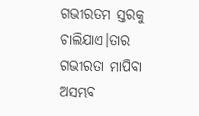ଗଭୀରତମ ସ୍ତରକୁ ଚାଲିଯାଏ।ତାର ଗଭୀରତା ମାପିବା ଅସମ୍ଭବ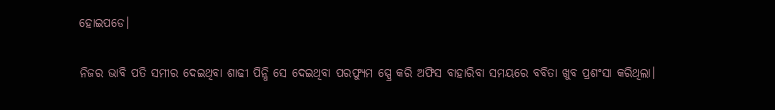ହୋଇପଡେ।

ନିଜର ଭାବି ପତି ସମୀର ଦେଇଥିବା ଶାଢୀ ପିନ୍ଧି ସେ ଦେଇଥିବା ପରଫ୍ୟୁମ ସ୍ପ୍ରେ କରି ଅଫିସ ବାହାରିବା ସମୟରେ ବବିତା ଖୁବ ପ୍ରଶଂସା କରିଥିଲା।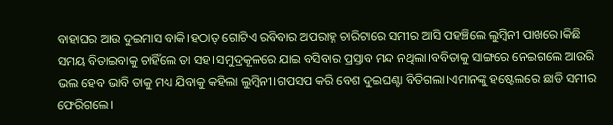ବାହାଘର ଆଉ ଦୁଇମାସ ବାକି।ହଠାତ୍ ଗୋଟିଏ ରବିବାର ଅପରାହ୍ନ ଚାରିଟାରେ ସମୀର ଆସି ପହଞ୍ଚିଲେ ଲୁମ୍ବିନୀ ପାଖରେ।କିଛି ସମୟ ବିତାଇବାକୁ ଚାହିଁଲେ ତା ସହ।ସମୁଦ୍ରକୂଳରେ ଯାଇ ବସିବାର ପ୍ରସ୍ତାବ ମନ୍ଦ ନଥିଲା।ବବିତାକୁ ସାଙ୍ଗରେ ନେଇଗଲେ ଆଉରି ଭଲ ହେବ ଭାବି ତାକୁ ମଧ୍ୟ ଯିବାକୁ କହିଲା ଲୁମ୍ବିନୀ।ଗପସପ କରି ବେଶ ଦୁଇଘଣ୍ଟା ବିତିଗଲା।ଏମାନଙ୍କୁ ହଷ୍ଟେଲରେ ଛାଡି ସମୀର ଫେରିଗଲେ।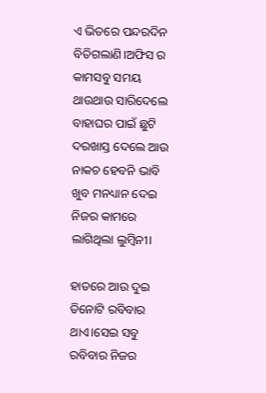ଏ ଭିତରେ ପନ୍ଦରଦିନ ବିତିଗଲାଣି।ଅଫିସ ର କାମସବୁ ସମୟ ଥାଉଥାଉ ସାରିଦେଲେ ବାହାଘର ପାଇଁ ଛୁଟି ଦରଖାସ୍ତ ଦେଲେ ଆଉ ନାକଚ ହେବନି ଭାବି ଖୁବ ମନଧ୍ୟାନ ଦେଇ ନିଜର କାମରେ ଲାଗିଥିଲା ଲୁମ୍ବିନୀ।

ହାତରେ ଆଉ ଦୁଇ ତିନୋଟି ରବିବାର ଥାଏ।ସେଇ ସବୁ ରବିବାର ନିଜର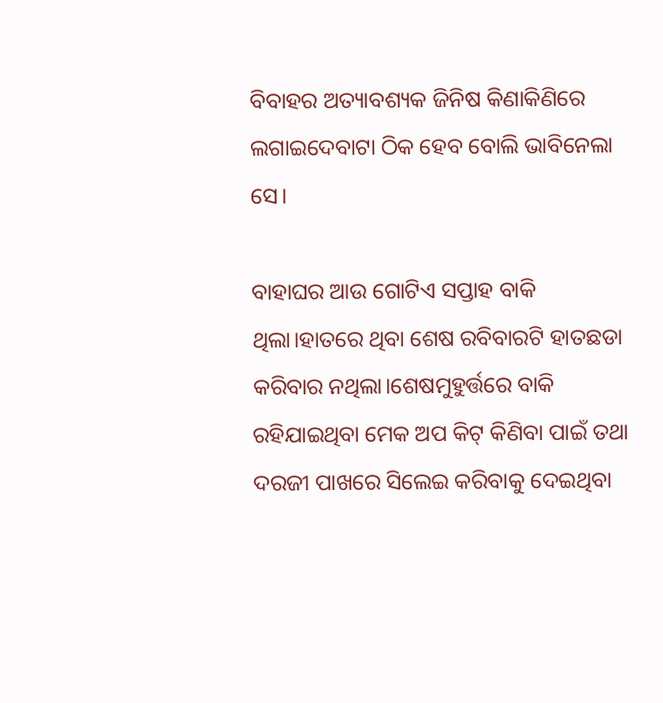ବିବାହର ଅତ୍ୟାବଶ୍ୟକ ଜିନିଷ କିଣାକିଣିରେ ଲଗାଇଦେବାଟା ଠିକ ହେବ ବୋଲି ଭାବିନେଲା ସେ।

ବାହାଘର ଆଉ ଗୋଟିଏ ସପ୍ତାହ ବାକି ଥିଲା।ହାତରେ ଥିବା ଶେଷ ରବିବାରଟି ହାତଛଡା କରିବାର ନଥିଲା।ଶେଷମୁହୁର୍ତ୍ତରେ ବାକି ରହିଯାଇଥିବା ମେକ ଅପ କିଟ୍ କିଣିବା ପାଇଁ ତଥା ଦରଜୀ ପାଖରେ ସିଲେଇ କରିବାକୁ ଦେଇଥିବା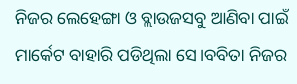ନିଜର ଲେହେଙ୍ଗା ଓ ବ୍ଲାଉଜସବୁ ଆଣିବା ପାଇଁ ମାର୍କେଟ ବାହାରି ପଡିଥିଲା ସେ।ବବିତା ନିଜର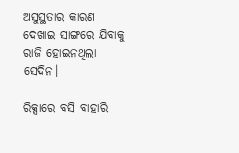ଅସୁସ୍ଥତାର କାରଣ ଦେଖାଇ ସାଙ୍ଗରେ ଯିବାକୁ ରାଜି ହୋଇନଥିଲା ସେଦିନ।

ରିକ୍ସାରେ ବସି ବାହାରି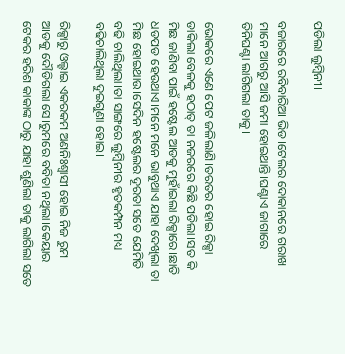ପଡିଲା ଲୁମ୍ବିନୀ।

ବଜାରରେ ରବିବାରିଆ ଭିଡ।ଟେଲର ଦୋକାନରେ ଗରାଖ ମାନେ ଆଗରୁ ଆସି ଜମା ହୋଇଥାନ୍ତି।ଘଣ୍ଟାଏ ଜାଗାରେ ତିନିଘଣ୍ଟା ଲାଗିଗଲା ତାକୁ।

ଭୋକରେ ଏଣେ ପେଟ ଜଳିଲାଣି।ତରତର ହୋଇ ରିକ୍ସା ଡାକିଲା ବେଳକୁ ହଠାତ୍ ତା ନଜରରେ କିଛି ପଡିଲା।ସତ କି ମିଛ ଜାଣିବା ପାଇଁ ହଷ୍ଟେଲ ଆଡକୁ ମୁହାଁଇଲା ରିକ୍ସାରେ।ଛାତି ଧଡପଡ ହେଉଥାଏ।ମନେ ମନେ ଭାବୁଥାଏ ଯାହା ଦେଖିଲା ତା ମିଛ ହୋଇଥାଉ।ସେଦିନ ହଷ୍ଟେଲର ଦୂରତା ସତେ ଯେମିତି ବଢି ଚାଲିଥିଲା।ତା ସାଙ୍ଗରେ ଲୁମ୍ବିନୀର ହୃତକମ୍ପନ ମଧ୍ୟ ବଢିଚାଲିଥିଲା ଦୁଇଗୁଣା ହୋଇ।

ରିକ୍ସାରୁ ଓଲ୍ହାଇ ଏକରକମ ଅଣନିଃଶ୍ବାସୀ ହୋଇ ନିଜ ରୁମ ଆଡକୁ ଦୌଡିଗଲା ସେ।ରୁମରେ ବବିତା ନଥିଲା।କେୟାର ଟେକର ହରିଶ କାକାଙ୍କ ଠାରୁ ଯାହା ଶୁଣିଲା ତାକୁ ଲାଗିଲା ସତେ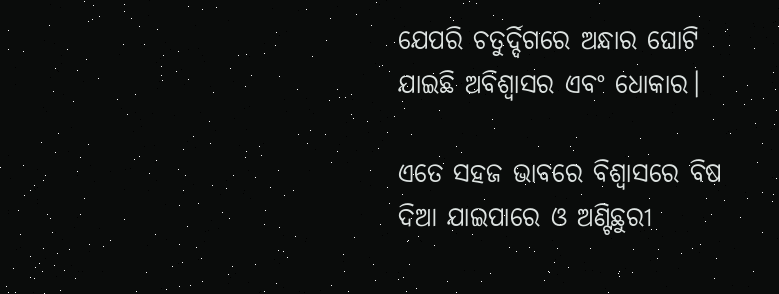ଯେପରି ଚତୁର୍ଦ୍ଦିଗରେ ଅନ୍ଧାର ଘୋଟି ଯାଇଛି ଅବିଶ୍ବାସର ଏବଂ ଧୋକାର।

ଏତେ ସହଜ ଭାବରେ ବିଶ୍ବାସରେ ବିଷ ଦିଆ ଯାଇପାରେ ଓ ଅଣ୍ଟିଛୁରୀ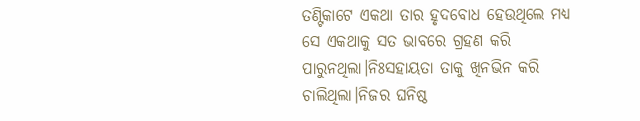ତଣ୍ଟିକାଟେ ଏକଥା ତାର ହୃଦବୋଧ ହେଉଥିଲେ ମଧ୍ୟ ସେ ଏକଥାକୁ ସତ ଭାବରେ ଗ୍ରହଣ କରି ପାରୁନଥିଲା।ନିଃସହାୟତା ତାକୁ ଖିନଭିନ କରି ଚାଲିଥିଲା।ନିଜର ଘନିଷ୍ଠ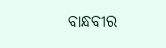ବାନ୍ଧବୀର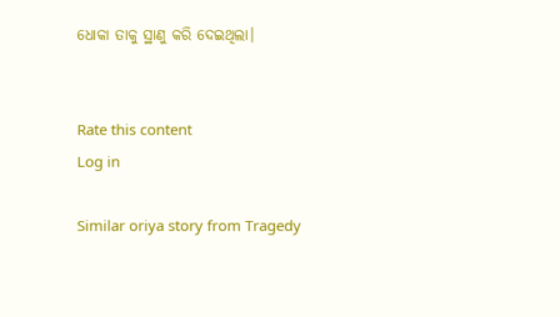ଧୋକା ତାକୁ ସ୍ଥାଣୁ କରି ଦେଇଥିଲା।


Rate this content
Log in

Similar oriya story from Tragedy